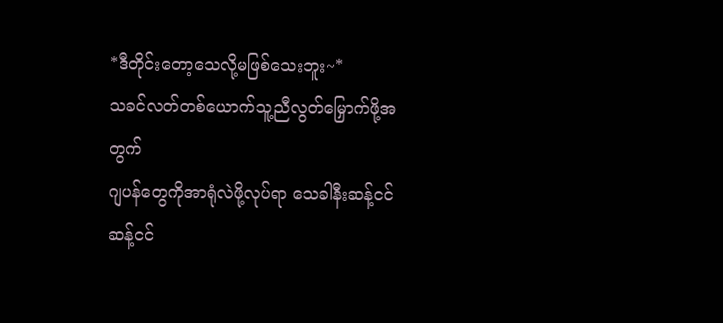*ဒီတိုင်းတော့သေလို့မဖြစ်သေးဘူး~*
သခင်လတ်တစ်ယောက်သူ့ညီလွတ်မြှောက်ဖို့အတွက်
ဂျပန်တွေကိုအာရုံလဲဖို့လုပ်ရာ သေခါနီးဆန့်ငင်ဆန့်ငင်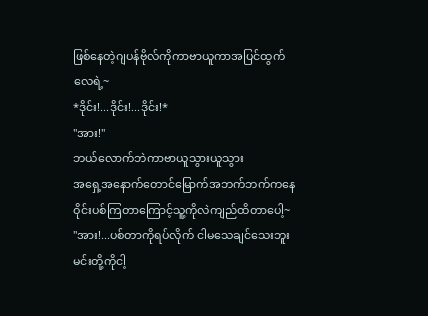ဖြစ်နေတဲ့ဂျပန်ဗိုလ်ကိုကာဗာယူကာအပြင်ထွက်လေရဲ့~
*ဒိုင်း!...ဒိုင်း!...ဒိုင်း!*
"အား!"
ဘယ်လောက်ဘဲကာဗာယူသွားယူသွား
အရှေ့အနောက်တောင်မြောက်အဘက်ဘက်ကနေဝိုင်းပစ်ကြတာကြောင့်သူ့ကိုလဲကျည်ထိတာပေါ့~
"အား!...ပစ်တာကိုရပ်လိုက် ငါမသေချင်သေးဘူး
မင်းတို့ကိုငါ့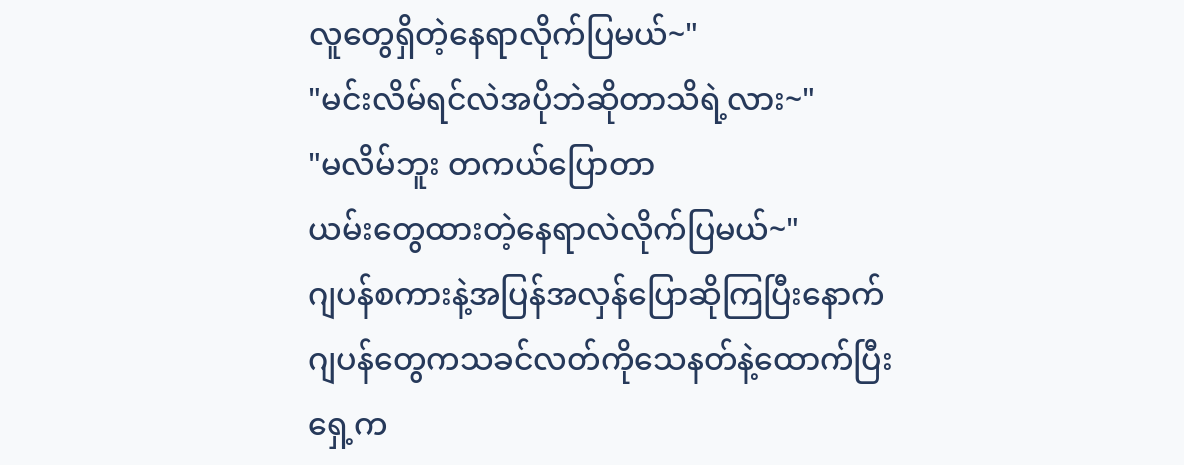လူတွေရှိတဲ့နေရာလိုက်ပြမယ်~"
"မင်းလိမ်ရင်လဲအပိုဘဲဆိုတာသိရဲ့လား~"
"မလိမ်ဘူး တကယ်ပြောတာ
ယမ်းတွေထားတဲ့နေရာလဲလိုက်ပြမယ်~"
ဂျပန်စကားနဲ့အပြန်အလှန်ပြောဆိုကြပြီးနောက်
ဂျပန်တွေကသခင်လတ်ကိုသေနတ်နဲ့ထောက်ပြီး
ရှေ့က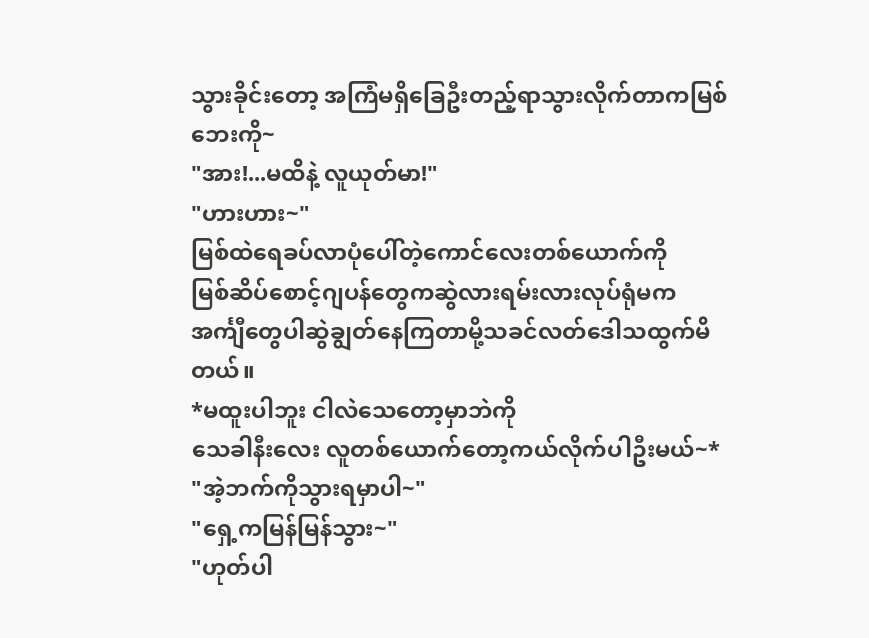သွားခိုင်းတော့ အကြံမရှိခြေဦးတည့်ရာသွားလိုက်တာကမြစ်ဘေးကို~
"အား!...မထိနဲ့ လူယုတ်မာ!"
"ဟားဟား~"
မြစ်ထဲရေခပ်လာပုံပေါ်တဲ့ကောင်လေးတစ်ယောက်ကို
မြစ်ဆိပ်စောင့်ဂျပန်တွေကဆွဲလားရမ်းလားလုပ်ရုံမက
အင်္ကျီတွေပါဆွဲချွတ်နေကြတာမို့သခင်လတ်ဒေါသထွက်မိတယ်။
*မထူးပါဘူး ငါလဲသေတော့မှာဘဲကို
သေခါနီးလေး လူတစ်ယောက်တော့ကယ်လိုက်ပါဦးမယ်~*
"အဲ့ဘက်ကိုသွားရမှာပါ~"
"ရှေ့ကမြန်မြန်သွား~"
"ဟုတ်ပါ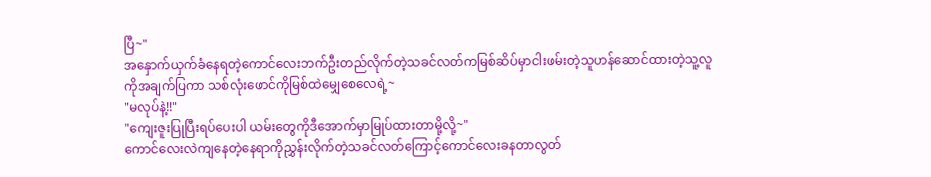ပြီ~"
အနှောက်ယှက်ခံနေရတဲ့ကောင်လေးဘက်ဦးတည်လိုက်တဲ့သခင်လတ်ကမြစ်ဆိပ်မှာငါးဖမ်းတဲ့သူဟန်ဆောင်ထားတဲ့သူ့လူကိုအချက်ပြကာ သစ်လုံးဖောင်ကိုမြစ်ထဲမျှေစေလေရဲ့~
"မလုပ်နဲ့!!"
"ကျေးဇူးပြုပြီးရပ်ပေးပါ ယမ်းတွေကိုဒီအောက်မှာမြုပ်ထားတာမို့လို့~"
ကောင်လေးလဲကျနေတဲ့နေရာကိုညွှန်းလိုက်တဲ့သခင်လတ်ကြောင့်ကောင်လေးခနတာလွတ်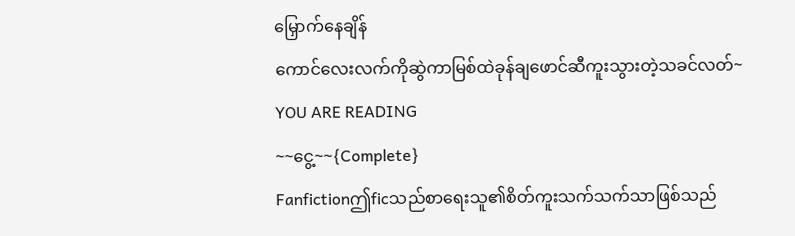မြှောက်နေချိန်
ကောင်လေးလက်ကိုဆွဲကာမြစ်ထဲခုန်ချဖောင်ဆီကူးသွားတဲ့သခင်လတ်~
YOU ARE READING
~~ငွေ့~~{Complete}
Fanfictionဤficသည်စာရေးသူ၏စိတ်ကူးသက်သက်သာဖြစ်သည်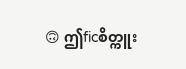🙃 ဤficစိတ္ကူး